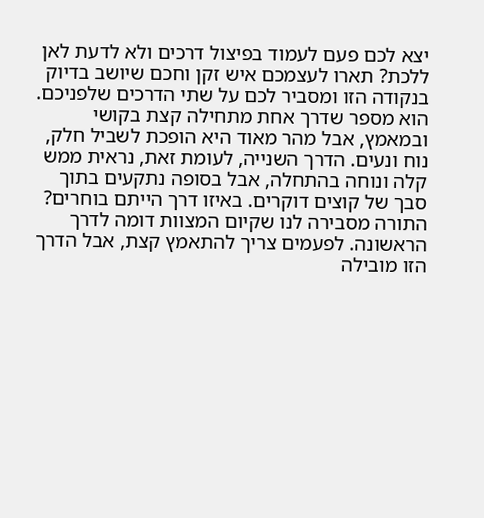יצא לכם פעם לעמוד בפיצול דרכים ולא לדעת לאן ללכת? תארו לעצמכם איש זקן וחכם שיושב בדיוק בנקודה הזו ומסביר לכם על שתי הדרכים שלפניכם. הוא מספר שדרך אחת מתחילה קצת בקושי ובמאמץ, אבל מהר מאוד היא הופכת לשביל חלק, נוח ונעים. הדרך השנייה, לעומת זאת, נראית ממש קלה ונוחה בהתחלה, אבל בסופה נתקעים בתוך סבך של קוצים דוקרים. באיזו דרך הייתם בוחרים?
התורה מסבירה לנו שקיום המצוות דומה לדרך הראשונה. לפעמים צריך להתאמץ קצת, אבל הדרך הזו מובילה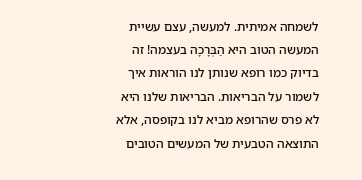לשמחה אמיתית. למעשה, עצם עשיית המעשה הטוב היא הַבְּרָכָה בעצמה! זה בדיוק כמו רופא שנותן לנו הוראות איך לשמור על הבריאות. הבריאות שלנו היא לא פרס שהרופא מביא לנו בקופסה, אלא התוצאה הטבעית של המעשים הטובים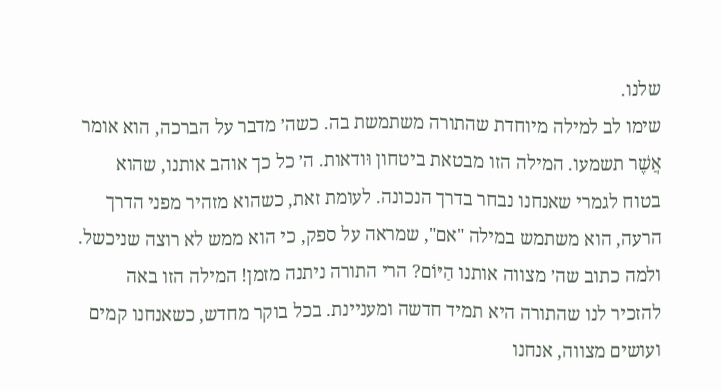שלנו.
שימו לב למילה מיוחדת שהתורה משתמשת בה. כשה׳ מדבר על הברכה, הוא אומר אֲשֶׁר תשמעו. המילה הזו מבטאת ביטחון וּודאות. ה׳ כל כך אוהב אותנו, שהוא בטוח לגמרי שאנחנו נבחר בדרך הנכונה. לעומת זאת, כשהוא מזהיר מפני הדרך הרעה, הוא משתמש במילה "אם", שמראה על ספק, כי הוא ממש לא רוצה שניכשל.
ולמה כתוב שה׳ מצווה אותנו הַיּוֹם? הרי התורה ניתנה מזמן! המילה הזו באה להזכיר לנו שהתורה היא תמיד חדשה ומעניינת. בכל בוקר מחדש, כשאנחנו קמים ועושים מצווה, אנחנו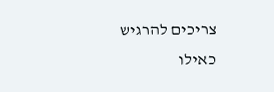צריכים להרגיש כאילו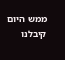ממש היום קיבלנו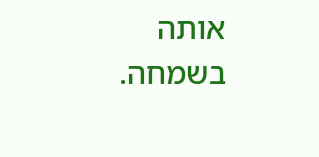אותה בשמחה.